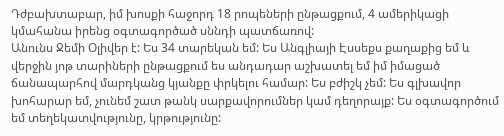Դժբախտաբար, իմ խոսքի հաջորդ 18 րոպեների ընթացքում, 4 ամերիկացի կմահանա իրենց օգտագործած սննդի պատճառով:
Անունս Ջեմի Օլիվեր է: Ես 34 տարեկան եմ: Ես Անգլիայի Էսսեքս քաղաքից եմ և վերջին յոթ տարիների ընթացքում ես անդադար աշխատել եմ իմ իմացած ճանապարհով մարդկանց կյանքը փրկելու համար: Ես բժիշկ չեմ: Ես գլխավոր խոհարար եմ, չունեմ շատ թանկ սարքավորումներ կամ դեղորայք: Ես օգտագործում եմ տեղեկատվությունը, կրթությունը: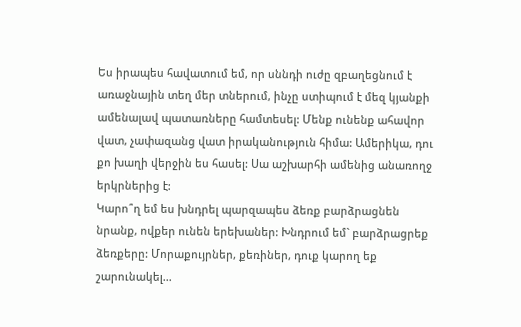Ես իրապես հավատում եմ, որ սննդի ուժը զբաղեցնում է առաջնային տեղ մեր տներում, ինչը ստիպում է մեզ կյանքի ամենալավ պատառները համտեսել: Մենք ունենք ահավոր վատ, չափազանց վատ իրականություն հիմա: Ամերիկա, դու քո խաղի վերջին ես հասել: Սա աշխարհի ամենից անառողջ երկրներից է:
Կարո՞ղ եմ ես խնդրել պարզապես ձեռք բարձրացնեն նրանք, ովքեր ունեն երեխաներ: Խնդրում եմ` բարձրացրեք ձեռքերը: Մորաքույրներ, քեռիներ, դուք կարող եք շարունակել...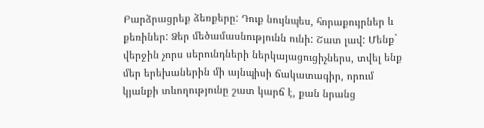Բարձրացրեք ձեռքերը: Դուք նույնպես, հորաքույրներ և քեռիներ: Ձեր մեծամասնությունն ունի: Շատ լավ: Մենք` վերջին չորս սերունդների ներկայացուցիչներս, տվել ենք մեր երեխաներին մի այնպիսի ճակատագիր, որում կյանքի տևողությունը շատ կարճ է, քան նրանց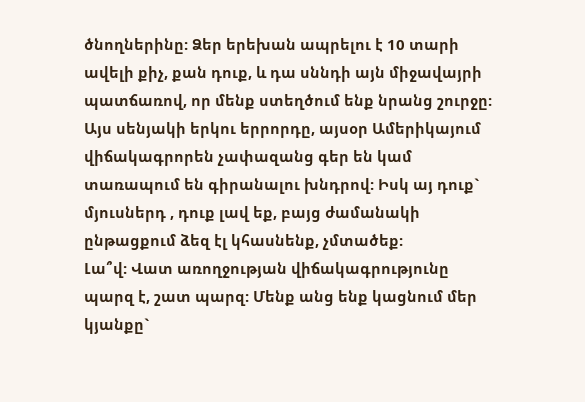ծնողներինը: Ձեր երեխան ապրելու է 10 տարի ավելի քիչ, քան դուք, և դա սննդի այն միջավայրի պատճառով, որ մենք ստեղծում ենք նրանց շուրջը: Այս սենյակի երկու երրորդը, այսօր Ամերիկայում վիճակագրորեն չափազանց գեր են կամ տառապում են գիրանալու խնդրով: Իսկ այ դուք` մյուսներդ , դուք լավ եք, բայց ժամանակի ընթացքում ձեզ էլ կհասնենք, չմտածեք:
Լա՞վ: Վատ առողջության վիճակագրությունը պարզ է, շատ պարզ: Մենք անց ենք կացնում մեր կյանքը`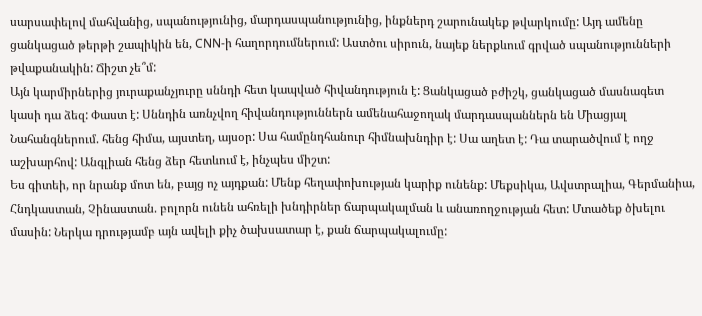սարսափելով մահվանից, սպանությունից, մարդասպանությունից, ինքներդ շարունակեք թվարկումը: Այդ ամենը ցանկացած թերթի շապիկին են, CNN-ի հաղորդումներում: Աստծու սիրուն, նայեք ներքևում գրված սպանությունների թվաքանակին: Ճիշտ չե՞մ:
Այն կարմիրներից յուրաքանչյուրը սննդի հետ կապված հիվանդություն է: Ցանկացած բժիշկ, ցանկացած մասնագետ կասի դա ձեզ: Փաստ է: Սննդին առնչվող հիվանդություններն ամենահաջողակ մարդասպաններն են Միացյալ Նահանգներում. հենց հիմա, այստեղ, այսօր: Սա համընդհանուր հիմնախնդիր է: Սա աղետ է: Դա տարածվում է ողջ աշխարհով: Անգլիան հենց ձեր հետևում է, ինչպես միշտ:
Ես գիտեի, որ նրանք մոտ են, բայց ոչ այդքան: Մենք հեղափոխության կարիք ունենք: Մեքսիկա, Ավստրալիա, Գերմանիա, Հնդկաստան, Չինաստան. բոլորն ունեն ահռելի խնդիրներ ճարպակալման և անառողջության հետ: Մտածեք ծխելու մասին: Ներկա դրությամբ այն ավելի քիչ ծախսատար է, քան ճարպակալումը: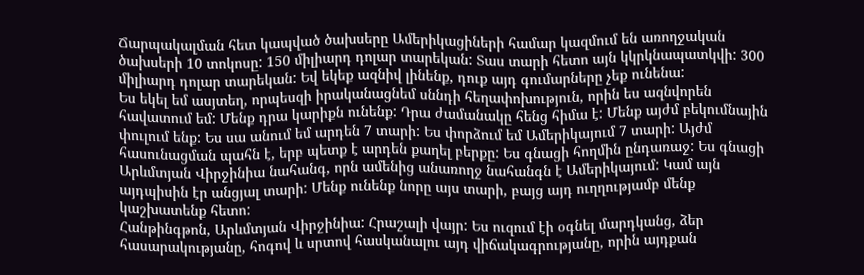Ճարպակալման հետ կապված ծախսերը Ամերիկացիների համար կազմում են առողջական ծախսերի 10 տոկոսը: 150 միլիարդ դոլար տարեկան: Տաս տարի հետո այն կկրկնապատկվի: 300 միլիարդ դոլար տարեկան: Եվ եկեք ազնիվ լինենք, դուք այդ գումարները չեք ունենա:
Ես եկել եմ ասյտեղ, որպեսզի իրականացնեմ սննդի հեղափոխություն, որին ես ազնվորեն հավատում եմ: Մենք դրա կարիքն ունենք: Դրա ժամանակը հենց հիմա է: Մենք այժմ բեկումնային փուլում ենք: Ես սա անում եմ արդեն 7 տարի: Ես փորձում եմ Ամերիկայում 7 տարի: Այժմ հասունացման պահն է, երբ պետք է արդեն քաղել բերքը: Ես գնացի հողմին ընդառաջ: Ես գնացի Արևմտյան Վիրջինիա նահանգ, որն ամենից անառողջ նահանգն է Ամերիկայում: Կամ այն այդպիսին էր անցյալ տարի: Մենք ունենք նորը այս տարի, բայց այդ ուղղությամբ մենք կաշխատենք հետո:
Հանթինգթոն, Արևմտյան Վիրջինիա: Հրաշալի վայր: Ես ուզում էի օգնել մարդկանց, ձեր հասարակությանը, հոգով և սրտով հասկանալու այդ վիճակագրությանը, որին այդքան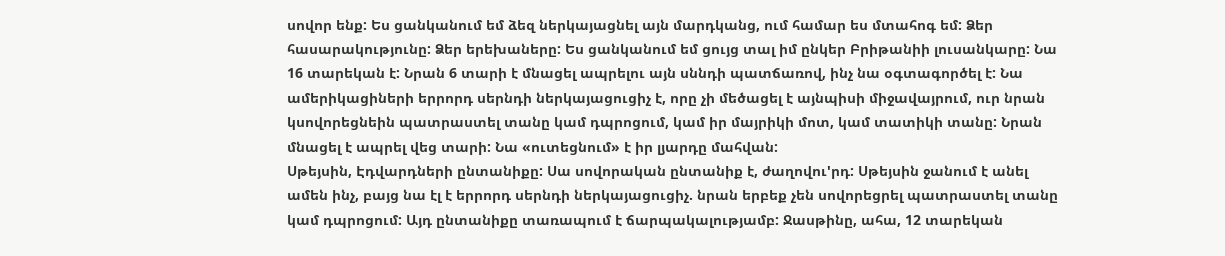սովոր ենք: Ես ցանկանում եմ ձեզ ներկայացնել այն մարդկանց, ում համար ես մտահոգ եմ: Ձեր հասարակությունը: Ձեր երեխաները: Ես ցանկանում եմ ցույց տալ իմ ընկեր Բրիթանիի լուսանկարը: Նա 16 տարեկան է: Նրան 6 տարի է մնացել ապրելու այն սննդի պատճառով, ինչ նա օգտագործել է: Նա ամերիկացիների երրորդ սերնդի ներկայացուցիչ է, որը չի մեծացել է այնպիսի միջավայրում, ուր նրան կսովորեցնեին պատրաստել տանը կամ դպրոցում, կամ իր մայրիկի մոտ, կամ տատիկի տանը: Նրան մնացել է ապրել վեց տարի: Նա «ուտեցնում» է իր լյարդը մահվան:
Սթեյսին, Էդվարդների ընտանիքը: Սա սովորական ընտանիք է, ժաղովու'րդ: Սթեյսին ջանում է անել ամեն ինչ, բայց նա էլ է երրորդ սերնդի ներկայացուցիչ. նրան երբեք չեն սովորեցրել պատրաստել տանը կամ դպրոցում: Այդ ընտանիքը տառապում է ճարպակալությամբ: Ջասթինը, ահա, 12 տարեկան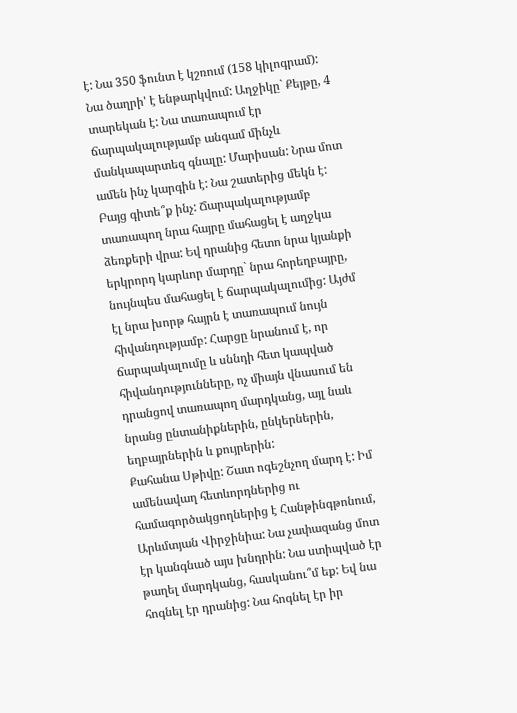է: Նա 350 ֆունտ է կշռում (158 կիլոգրամ): Նա ծաղրի' է ենթարկվում: Աղջիկը` Քեյթը, 4 տարեկան է: Նա տառապում էր ճարպակալությամբ անգամ մինչև մանկապարտեզ գնալը: Մարիսան: Նրա մոտ ամեն ինչ կարգին է: Նա շատերից մեկն է: Բայց գիտե՞ք ինչ: Ճարպակալությամբ տառապող նրա հայրը մահացել է աղջկա ձեռքերի վրա: Եվ դրանից հետո նրա կյանքի երկրորդ կարևոր մարդը` նրա հորեղբայրը, նույնպես մահացել է ճարպակալումից: Այժմ էլ նրա խորթ հայրն է տառապում նույն հիվանդությամբ: Հարցը նրանում է, որ ճարպակալումը և սննդի հետ կապված հիվանդությունները, ոչ միայն վնասում են դրանցով տառապող մարդկանց, այլ նաև նրանց ընտանիքներին, ընկերներին, եղբայրներին և քույրերին:
Քահանա Սթիվը: Շատ ոգեշնչող մարդ է: Իմ ամենավաղ հետևորդներից ու համագործակցողներից է Հանթինգթոնում, Արևմտյան Վիրջինիա: Նա չափազանց մոտ էր կանգնած այս խնդրին: Նա ստիպված էր թաղել մարդկանց, հասկանու՞մ եք: Եվ նա հոգնել էր դրանից: Նա հոգնել էր իր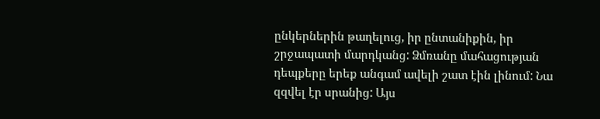ընկերներին թաղելուց, իր ընտանիքին, իր շրջապատի մարդկանց: Ձմռանը մահացության դեպքերը երեք անգամ ավելի շատ էին լինում: Նա զզվել էր սրանից: Այս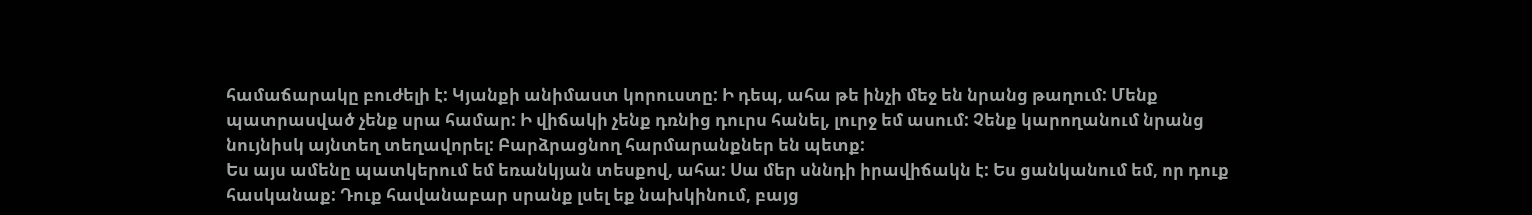համաճարակը բուժելի է: Կյանքի անիմաստ կորուստը: Ի դեպ, ահա թե ինչի մեջ են նրանց թաղում: Մենք պատրասված չենք սրա համար: Ի վիճակի չենք դռնից դուրս հանել, լուրջ եմ ասում: Չենք կարողանում նրանց նույնիսկ այնտեղ տեղավորել: Բարձրացնող հարմարանքներ են պետք:
Ես այս ամենը պատկերում եմ եռանկյան տեսքով, ահա: Սա մեր սննդի իրավիճակն է: Ես ցանկանում եմ, որ դուք հասկանաք: Դուք հավանաբար սրանք լսել եք նախկինում, բայց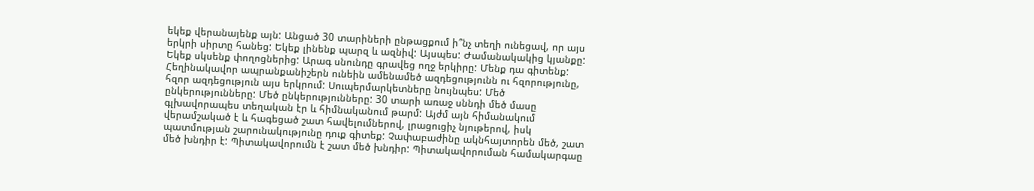եկեք վերանայենք այն: Անցած 30 տարիների ընթացքում ի՞նչ տեղի ունեցավ, որ այս երկրի սիրտը հանեց: Եկեք լինենք պարզ և ազնիվ: Այսպես: Ժամանակակից կյանքը:
Եկեք սկսենք փողոցներից: Արագ սնունդը գրավեց ողջ երկիրը: Մենք դա գիտենք: Հեղինակավոր ապրանքանիշերն ունեին ամենամեծ ազդեցությունն ու հզորությունը, հզոր ազդեցություն այս երկրում: Սուպերմարկետները նույնպես: Մեծ ընկերությունները: Մեծ ընկերությունները: 30 տարի առաջ սննդի մեծ մասը գլխավորապես տեղական էր և հիմնականում թարմ: Այժմ այն հիմանակում վերամշակած է և հագեցած շատ հավելումներով, լրացուցիչ նյութերով, իսկ պատմության շարունակությունը դուք գիտեք: Չափաբաժինը ակնհայտորեն մեծ, շատ մեծ խնդիր է: Պիտակավորումն է շատ մեծ խնդիր: Պիտակավորուման համակարգաը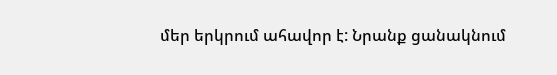մեր երկրում ահավոր է: Նրանք ցանակնում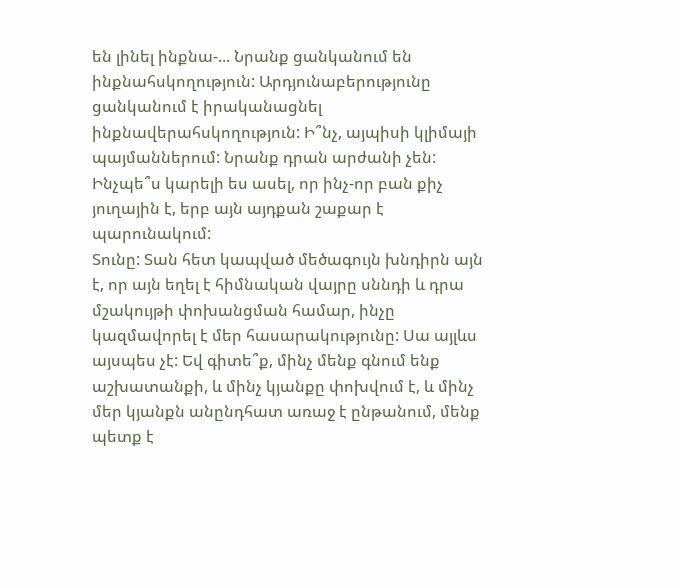են լինել ինքնա-... Նրանք ցանկանում են ինքնահսկողություն: Արդյունաբերությունը ցանկանում է իրականացնել ինքնավերահսկողություն: Ի՞նչ, այպիսի կլիմայի պայմաններում: Նրանք դրան արժանի չեն: Ինչպե՞ս կարելի ես ասել, որ ինչ-որ բան քիչ յուղային է, երբ այն այդքան շաքար է պարունակում:
Տունը: Տան հետ կապված մեծագույն խնդիրն այն է, որ այն եղել է հիմնական վայրը սննդի և դրա մշակույթի փոխանցման համար, ինչը կազմավորել է մեր հասարակությունը: Սա այլևս այսպես չէ: Եվ գիտե՞ք, մինչ մենք գնում ենք աշխատանքի, և մինչ կյանքը փոխվում է, և մինչ մեր կյանքն անընդհատ առաջ է ընթանում, մենք պետք է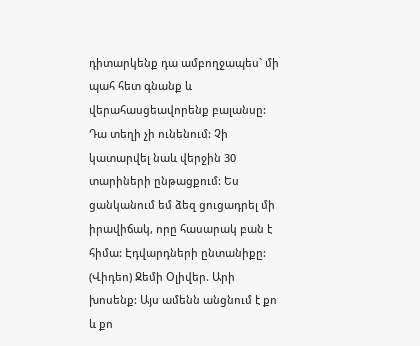դիտարկենք դա ամբողջապես` մի պահ հետ գնանք և վերահասցեավորենք բալանսը: Դա տեղի չի ունենում: Չի կատարվել նաև վերջին 30 տարիների ընթացքում: Ես ցանկանում եմ ձեզ ցուցադրել մի իրավիճակ, որը հասարակ բան է հիմա: Էդվարդների ընտանիքը:
(Վիդեո) Ջեմի Օլիվեր. Արի խոսենք: Այս ամենն անցնում է քո և քո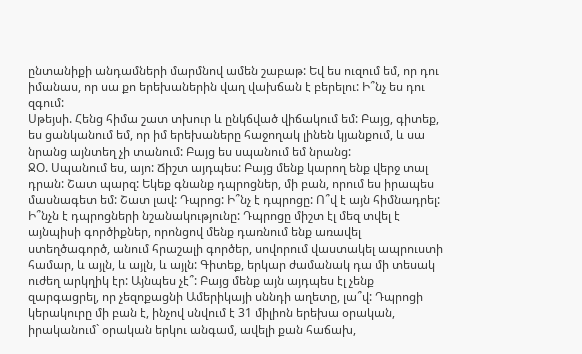ընտանիքի անդամների մարմնով ամեն շաբաթ: Եվ ես ուզում եմ, որ դու իմանաս, որ սա քո երեխաներին վաղ վախճան է բերելու: Ի՞նչ ես դու զգում:
Սթեյսի. Հենց հիմա շատ տխուր և ընկճված վիճակում եմ: Բայց, գիտեք, ես ցանկանում եմ, որ իմ երեխաները հաջողակ լինեն կյանքում, և սա նրանց այնտեղ չի տանում: Բայց ես սպանում եմ նրանց:
ՋՕ. Սպանում ես, այո: Ճիշտ այդպես: Բայց մենք կարող ենք վերջ տալ դրան: Շատ պարզ: Եկեք գնանք դպրոցներ, մի բան, որում ես իրապես մասնագետ եմ: Շատ լավ: Դպրոց: Ի՞նչ է դպրոցը: Ո՞վ է այն հիմնադրել: Ի՞նչն է դպրոցների նշանակությունը: Դպրոցը միշտ էլ մեզ տվել է այնպիսի գործիքներ, որոնցով մենք դառնում ենք առավել ստեղծագործ, անում հրաշալի գործեր, սովորում վաստակել ապրուստի համար, և այլն, և այլն, և այլն: Գիտեք, երկար ժամանակ դա մի տեսակ ուժեղ արկղիկ էր: Այնպես չէ՞: Բայց մենք այն այդպես էլ չենք զարգացրել, որ չեզոքացնի Ամերիկայի սննդի աղետը, լա՞վ: Դպրոցի կերակուրը մի բան է, ինչով սնվում է 31 միլիոն երեխա օրական, իրականում` օրական երկու անգամ, ավելի քան հաճախ,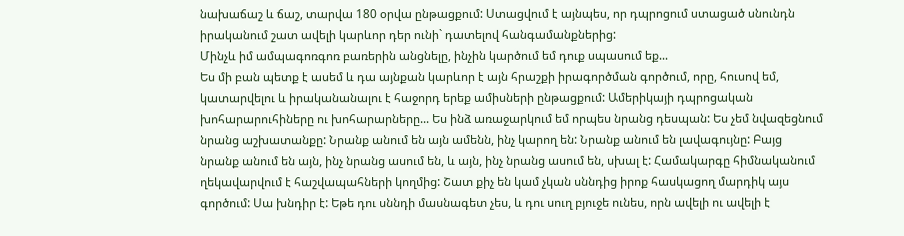նախաճաշ և ճաշ, տարվա 180 օրվա ընթացքում: Ստացվում է այնպես, որ դպրոցում ստացած սնունդն իրականում շատ ավելի կարևոր դեր ունի` դատելով հանգամանքներից:
Մինչև իմ ամպագոռգոռ բառերին անցնելը, ինչին կարծում եմ դուք սպասում եք...
Ես մի բան պետք է ասեմ և դա այնքան կարևոր է այն հրաշքի իրագործման գործում, որը, հուսով եմ, կատարվելու և իրականանալու է հաջորդ երեք ամիսների ընթացքում: Ամերիկայի դպրոցական խոհարարուհիները ու խոհարարները... Ես ինձ առաջարկում եմ որպես նրանց դեսպան: Ես չեմ նվազեցնում նրանց աշխատանքը: Նրանք անում են այն ամենն, ինչ կարող են: Նրանք անում են լավագույնը: Բայց նրանք անում են այն, ինչ նրանց ասում են, և այն, ինչ նրանց ասում են, սխալ է: Համակարգը հիմնականում ղեկավարվում է հաշվապահների կողմից: Շատ քիչ են կամ չկան սննդից իրոք հասկացող մարդիկ այս գործում: Սա խնդիր է: Եթե դու սննդի մասնագետ չես, և դու սուղ բյուջե ունես, որն ավելի ու ավելի է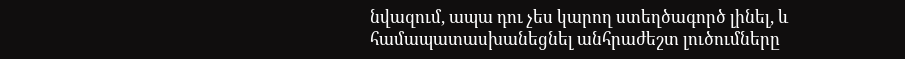նվազում, ապա դու չես կարող ստեղծագործ լինել, և համապատասխանեցնել անհրաժեշտ լուծումները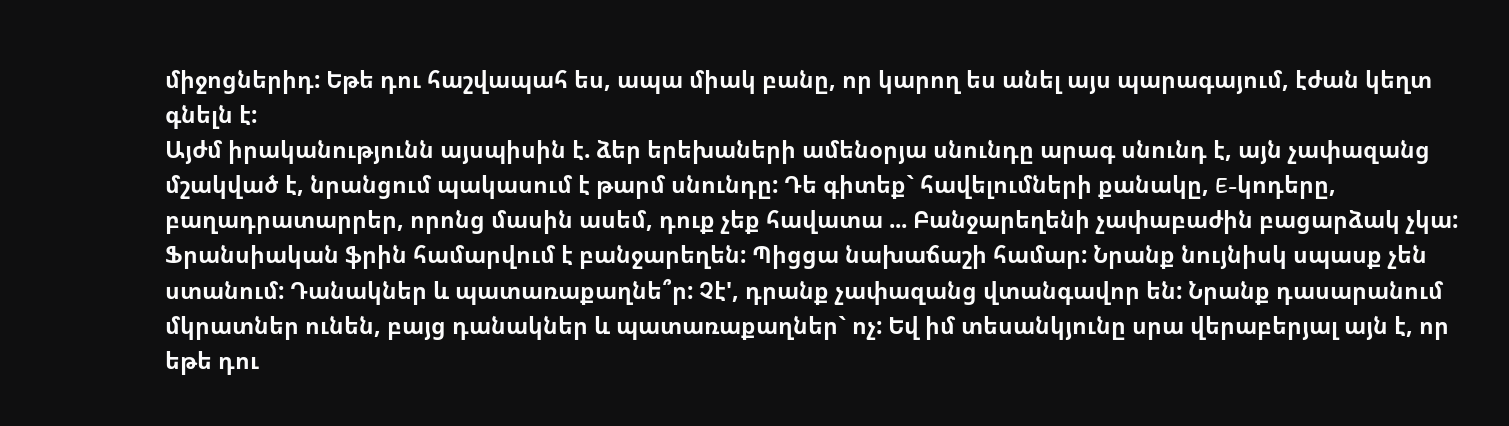միջոցներիդ: Եթե դու հաշվապահ ես, ապա միակ բանը, որ կարող ես անել այս պարագայում, էժան կեղտ գնելն է:
Այժմ իրականությունն այսպիսին է. ձեր երեխաների ամենօրյա սնունդը արագ սնունդ է, այն չափազանց մշակված է, նրանցում պակասում է թարմ սնունդը: Դե գիտեք` հավելումների քանակը, E-կոդերը, բաղադրատարրեր, որոնց մասին ասեմ, դուք չեք հավատա ... Բանջարեղենի չափաբաժին բացարձակ չկա: Ֆրանսիական ֆրին համարվում է բանջարեղեն: Պիցցա նախաճաշի համար: Նրանք նույնիսկ սպասք չեն ստանում: Դանակներ և պատառաքաղնե՞ր: Չէ', դրանք չափազանց վտանգավոր են: Նրանք դասարանում մկրատներ ունեն, բայց դանակներ և պատառաքաղներ` ոչ: Եվ իմ տեսանկյունը սրա վերաբերյալ այն է, որ եթե դու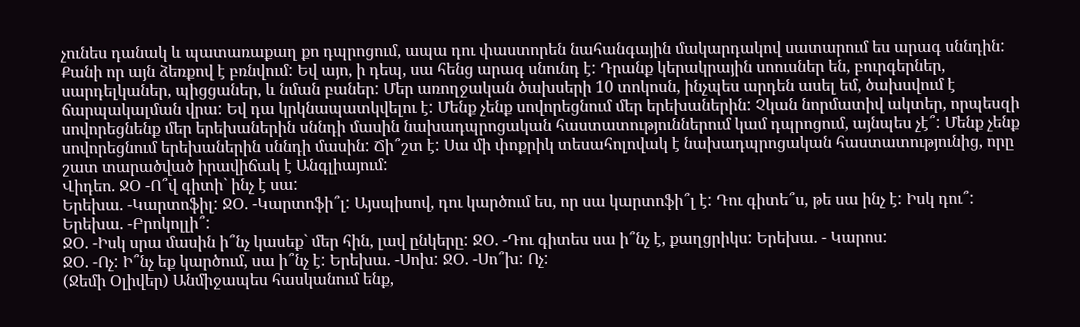չունես դանակ և պատառաքաղ քո դպրոցում, ապա դու փաստորեն նահանգային մակարդակով սատարում ես արագ սննդին: Քանի որ այն ձեռքով է բռնվում: Եվ այո, ի դեպ, սա հենց արագ սնունդ է: Դրանք կերակրային սոուսներ են, բուրգերներ, սարդելկաներ, պիցցաներ, և նման բաներ: Մեր առողջական ծախսերի 10 տոկոսն, ինչպես արդեն ասել եմ, ծախսվում է ճարպակալման վրա: Եվ դա կրկնապատկվելու է: Մենք չենք սովորեցնում մեր երեխաներին: Չկան նորմատիվ ակտեր, որպեսզի սովորեցնենք մեր երեխաներին սննդի մասին նախադպրոցական հաստատություններում կամ դպրոցում, այնպես չէ՞: Մենք չենք սովորեցնում երեխաներին սննդի մասին: Ճի՞շտ է: Սա մի փոքրիկ տեսահոլովակ է նախադպրոցական հաստատությունից, որը շատ տարածված իրավիճակ է Անգլիայում:
Վիդեո. ՋՕ -Ո՞վ գիտի` ինչ է սա:
Երեխա. -Կարտոֆիլ: ՋՕ. -Կարտոֆի՞լ: Այսպիսով, դու կարծում ես, որ սա կարտոֆի՞լ է: Դու գիտե՞ս, թե սա ինչ է: Իսկ դու՞: Երեխա. -Բրոկոլլի՞:
ՋՕ. -Իսկ սրա մասին ի՞նչ կասեք` մեր հին, լավ ընկերը: ՋՕ. -Դու գիտես սա ի՞նչ է, քաղցրիկս: Երեխա. - Կարոս:
ՋՕ. -Ոչ: Ի՞նչ եք կարծում, սա ի՞նչ է: Երեխա. -Սոխ: ՋՕ. -Սո՞խ: Ոչ:
(Ջեմի Օլիվեր) Անմիջապես հասկանում ենք,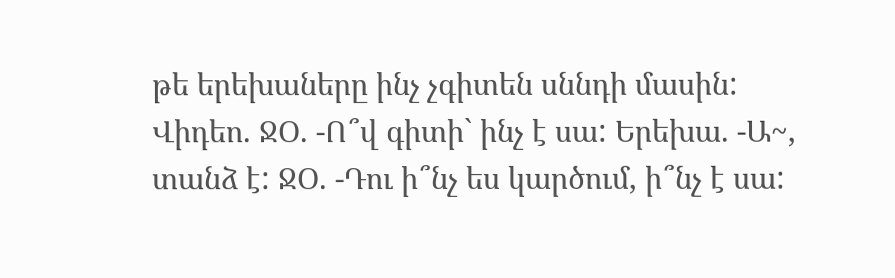թե երեխաները ինչ չգիտեն սննդի մասին:
Վիդեո. ՋՕ. -Ո՞վ գիտի` ինչ է սա: Երեխա. -Ա~, տանձ է: ՋՕ. -Դու ի՞նչ ես կարծում, ի՞նչ է սա: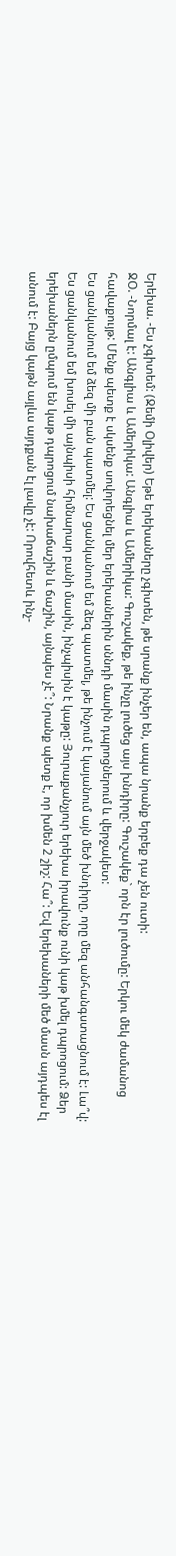Երեխա. -Ես չգիտեմ: (Ջեմի Օլիվեր) Եթե երեխաները չգիտեն, թե սրանք ինչեր են, ապա նրանք երբեք դա չեն ուտի:
ՋՕ. -Նորմալ է: Անգլիա և Ամերիկա: Անգլիա և Ամերիկա: Գուշակեք, թե ինչը լուծեց այս խնդիրը: Գուշակեք` որն էր լուծումը: Երկու մեկ ժամանոց հավաքույթ: Մենք պետք է սկսենք սովորեցնել մեր երեխաներին սննդի մասին դպրոցներում և վերջակետ:
Ես ցանկանում եմ ձեզ մի բան պատմել: Ես ցանկանում եմ ձեզ պատմել, թե ինչում է կայանում այն մեծ խնդիրը, որը մեզ անհանգստացնում է: Լա՞վ: Ես ցանկանում եմ խոսել մի այնպիսի հիմնարար բանի մասին, ինչպիսին է կաթը: Յուրաքանչյուր երեխա իրավունք ունի կաթ խմել դպրոցում: Ձեր երեխաներն ըմպում են կաթ դպրոցում նախաճաշին և ճաշին, այնպես չէ՞: Նրանք պետք է, որ խմեն 2 շիշ: Հա՞: Եվ երեխաների մեծ մասն այդպես էլ անում է: Բայց կաթն այլևս այդքան էլ լավը չէ: Որովհետև ինչ-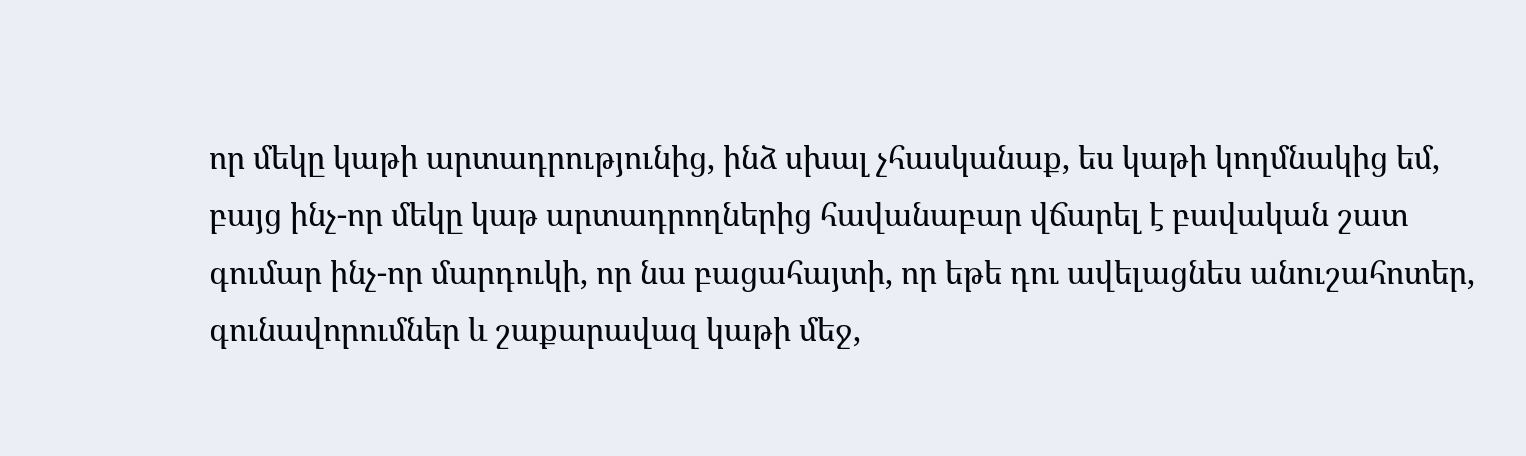որ մեկը կաթի արտադրությունից, ինձ սխալ չհասկանաք, ես կաթի կողմնակից եմ, բայց ինչ-որ մեկը կաթ արտադրողներից հավանաբար վճարել է բավական շատ գումար ինչ-որ մարդուկի, որ նա բացահայտի, որ եթե դու ավելացնես անուշահոտեր, գունավորումներ և շաքարավազ կաթի մեջ,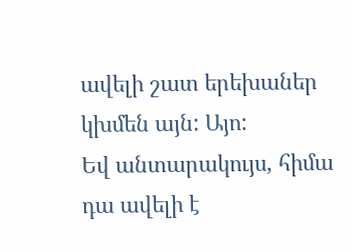ավելի շատ երեխաներ կխմեն այն: Այո:
Եվ անտարակույս, հիմա դա ավելի է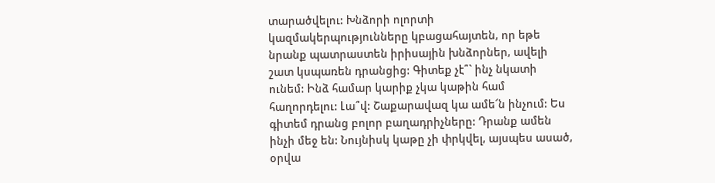տարածվելու: Խնձորի ոլորտի կազմակերպությունները կբացահայտեն, որ եթե նրանք պատրաստեն իրիսային խնձորներ, ավելի շատ կսպառեն դրանցից: Գիտեք չէ՞` ինչ նկատի ունեմ: Ինձ համար կարիք չկա կաթին համ հաղորդելու: Լա՞վ: Շաքարավազ կա ամե՜ն ինչում: Ես գիտեմ դրանց բոլոր բաղադրիչները: Դրանք ամեն ինչի մեջ են: Նույնիսկ կաթը չի փրկվել, այսպես ասած, օրվա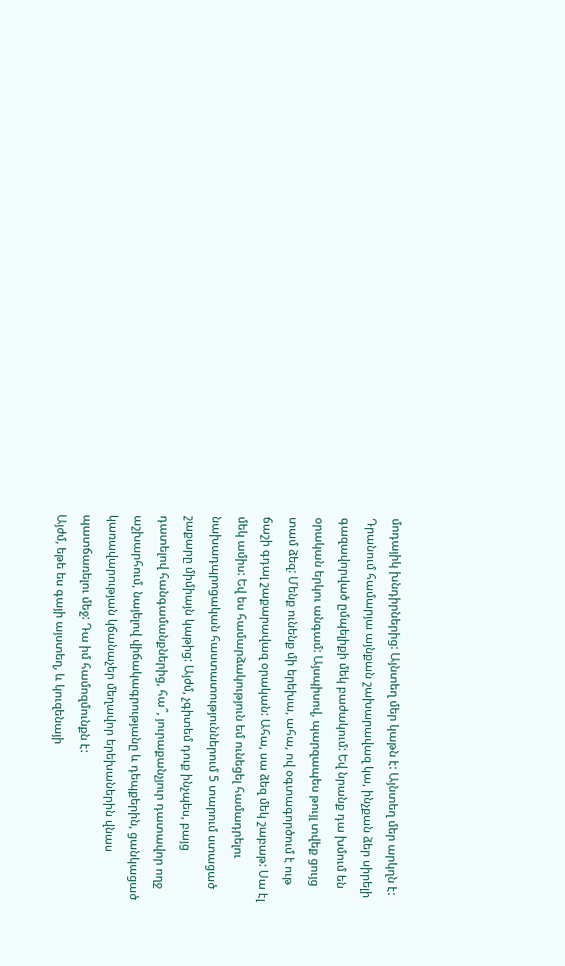մոդայիկ խնդիրներից: Այնտեղ մեր կաթն է: Այնտեղ մեր արկղն է: Դրանում համարյա այնքան շախարավազ կա, ինչքան ձեր սիրելի գազավորված ըմպելիքի մեկ բաժակում: Եվ նրանք դա խմում են օրական երկու անգամ: Այսպիսով, պարզապես թույլ տվեք ցույց տամ ձեզ: Մենք ունենք մի երեխա, ահա, ով օգտագործում է ութ ճաշի գդալ շաքարավազ օրական: Ահա, սա ձեզ մեկ շաբաթ: Սա էլ մեկ ամիս: Եվ ես համարձակություն եմ ունեցել համադրելու նախադպրոցական հաստատություններում 5 տարում ստացած շաքարը միմիայն կաթից: Այժմ, չգիտեմ դուք ինչպես, բայց դատելով հանգամանքներից, հա՞, յուրաքանչյուր դատավոր ողջ աշխարհում, նայելով վիճակագրությանը և դեպքերին, ցանկացած կառավարության կճանաչեր մեղավոր երեխաներին վնաս պատճառելու մեջ: Դա իմ համոզմունքն է:
Այժմ, եթե ես գայի այստեղ, և կուզենայի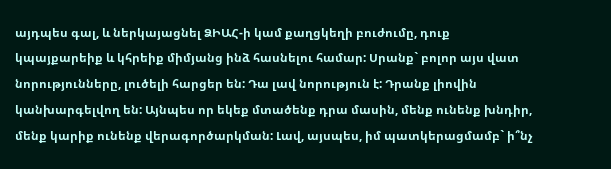այդպես գալ, և ներկայացնել ՁԻԱՀ-ի կամ քաղցկեղի բուժումը, դուք կպայքարեիք և կհրեիք միմյանց ինձ հասնելու համար: Սրանք` բոլոր այս վատ նորությունները, լուծելի հարցեր են: Դա լավ նորություն է: Դրանք լիովին կանխարգելվող են: Այնպես որ եկեք մտածենք դրա մասին, մենք ունենք խնդիր, մենք կարիք ունենք վերագործարկման: Լավ, այսպես, իմ պատկերացմամբ` ի՞նչ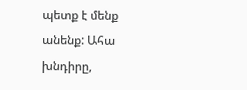պետք է մենք անենք: Ահա խնդիրը,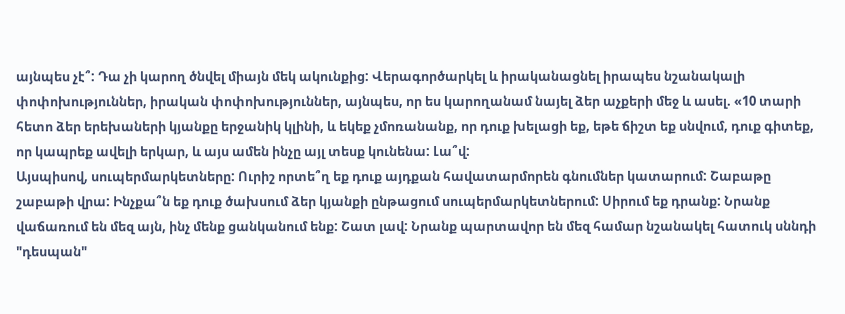այնպես չէ՞: Դա չի կարող ծնվել միայն մեկ ակունքից: Վերագործարկել և իրականացնել իրապես նշանակալի փոփոխություններ, իրական փոփոխություններ, այնպես, որ ես կարողանամ նայել ձեր աչքերի մեջ և ասել. «10 տարի հետո ձեր երեխաների կյանքը երջանիկ կլինի, և եկեք չմոռանանք, որ դուք խելացի եք, եթե ճիշտ եք սնվում, դուք գիտեք, որ կապրեք ավելի երկար, և այս ամեն ինչը այլ տեսք կունենա: Լա՞վ:
Այսպիսով, սուպերմարկետները: Ուրիշ որտե՞ղ եք դուք այդքան հավատարմորեն գնումներ կատարում: Շաբաթը շաբաթի վրա: Ինչքա՞ն եք դուք ծախսում ձեր կյանքի ընթացում սուպերմարկետներում: Սիրում եք դրանք: Նրանք վաճառում են մեզ այն, ինչ մենք ցանկանում ենք: Շատ լավ: Նրանք պարտավոր են մեզ համար նշանակել հատուկ սննդի "դեսպան"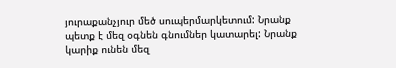յուրաքանչյուր մեծ սուպերմարկետում: Նրանք պետք է մեզ օգնեն գնումներ կատարել: Նրանք կարիք ունեն մեզ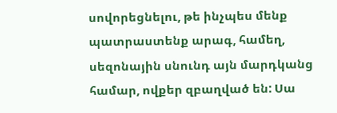սովորեցնելու, թե ինչպես մենք պատրաստենք արագ, համեղ, սեզոնային սնունդ այն մարդկանց համար, ովքեր զբաղված են: Սա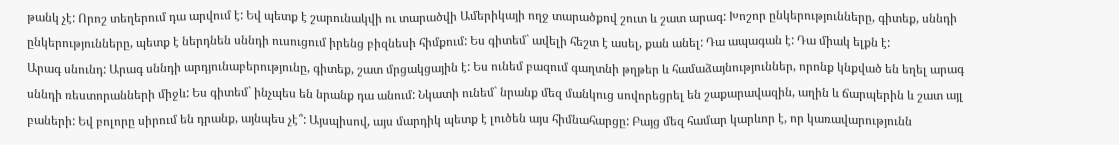թանկ չէ: Որոշ տեղերում դա արվում է: Եվ պետք է շարունակվի ու տարածվի Ամերիկայի ողջ տարածքով շուտ և շատ արագ: Խոշոր ընկերությունները, գիտեք, սննդի ընկերությունները, պետք է ներդնեն սննդի ուսուցում իրենց բիզնեսի հիմքում: Ես գիտեմ` ավելի հեշտ է ասել, քան անել: Դա ապագան է: Դա միակ ելքն է:
Արագ սնունդ: Արագ սննդի արդյունաբերությունը, գիտեք, շատ մրցակցային է: Ես ունեմ բազում գաղտնի թղթեր և համաձայնություններ, որոնք կնքված են եղել արագ սննդի ռեստորանների միջև: Ես գիտեմ` ինչպես են նրանք դա անում: Նկատի ունեմ` նրանք մեզ մանկուց սովորեցրել են շաքարավազին, աղին և ճարպերին և շատ այլ բաների: Եվ բոլորը սիրում են դրանք, այնպես չէ՞: Այսպիսով, այս մարդիկ պետք է լուծեն այս հիմնահարցը: Բայց մեզ համար կարևոր է, որ կառավարությունն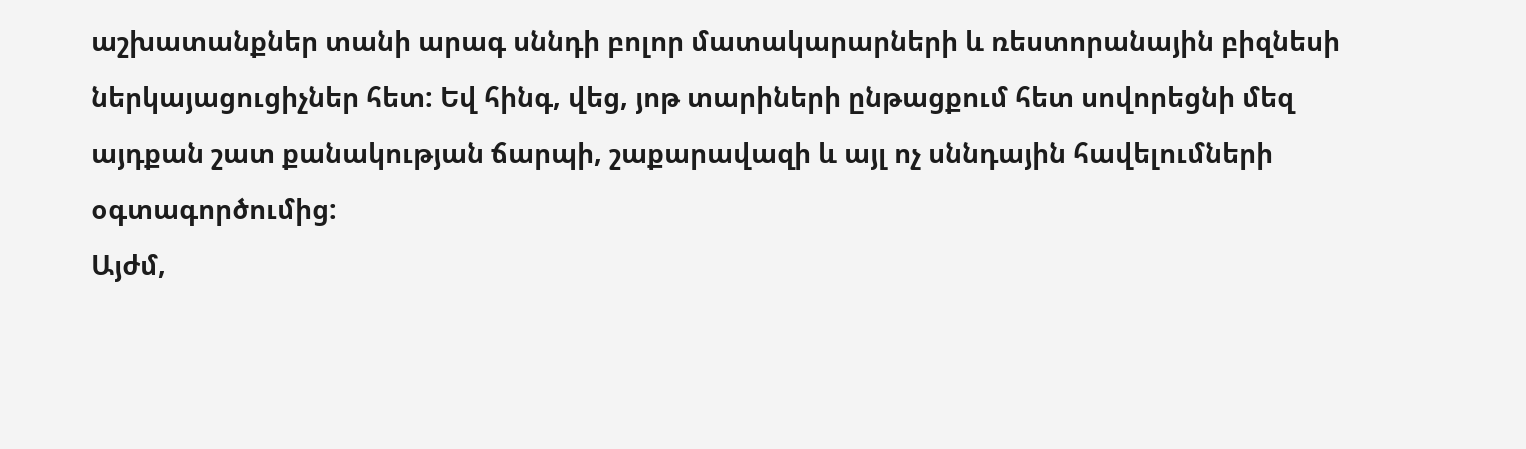աշխատանքներ տանի արագ սննդի բոլոր մատակարարների և ռեստորանային բիզնեսի ներկայացուցիչներ հետ: Եվ հինգ, վեց, յոթ տարիների ընթացքում հետ սովորեցնի մեզ այդքան շատ քանակության ճարպի, շաքարավազի և այլ ոչ սննդային հավելումների օգտագործումից:
Այժմ,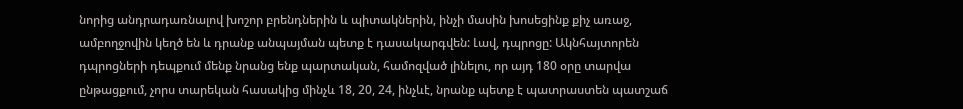նորից անդրադառնալով խոշոր բրենդներին և պիտակներին, ինչի մասին խոսեցինք քիչ առաջ, ամբողջովին կեղծ են և դրանք անպայման պետք է դասակարգվեն: Լավ, դպրոցը: Ակնհայտորեն դպրոցների դեպքում մենք նրանց ենք պարտական, համոզված լինելու, որ այդ 180 օրը տարվա ընթացքում, չորս տարեկան հասակից մինչև 18, 20, 24, ինչևէ, նրանք պետք է պատրաստեն պատշաճ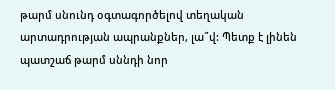թարմ սնունդ օգտագործելով տեղական արտադրության ապրանքներ, լա՞վ: Պետք է լինեն պատշաճ թարմ սննդի նոր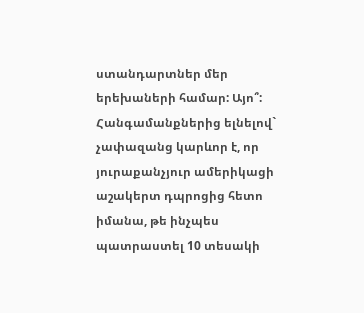ստանդարտներ մեր երեխաների համար: Այո՞:
Հանգամանքներից ելնելով` չափազանց կարևոր է, որ յուրաքանչյուր ամերիկացի աշակերտ դպրոցից հետո իմանա, թե ինչպես պատրաստել 10 տեսակի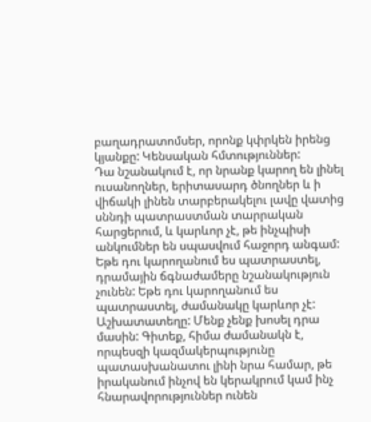բաղադրատոմսեր, որոնք կփրկեն իրենց կյանքը: Կենսական հմտություններ:
Դա նշանակում է, որ նրանք կարող են լինել ուսանողներ, երիտասարդ ծնողներ և ի վիճակի լինեն տարբերակելու լավը վատից սննդի պատրաստման տարրական հարցերում, և կարևոր չէ, թե ինչպիսի անկումներ են սպասվում հաջորդ անգամ: Եթե դու կարողանում ես պատրաստել, դրամային ճգնաժամերը նշանակություն չունեն: Եթե դու կարողանում ես պատրաստել, ժամանակը կարևոր չէ: Աշխատատեղը: Մենք չենք խոսել դրա մասին: Գիտեք, հիմա ժամանակն է, որպեսզի կազմակերպությունը պատասխանատու լինի նրա համար, թե իրականում ինչով են կերակրում կամ ինչ հնարավորություններ ունեն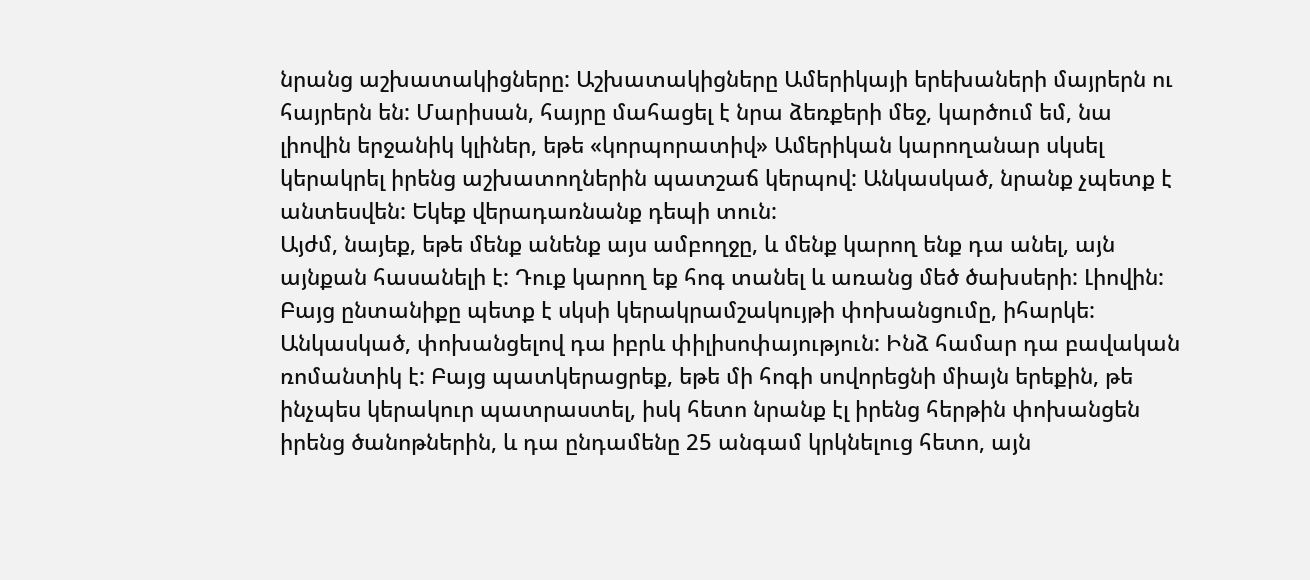նրանց աշխատակիցները: Աշխատակիցները Ամերիկայի երեխաների մայրերն ու հայրերն են: Մարիսան, հայրը մահացել է նրա ձեռքերի մեջ, կարծում եմ, նա լիովին երջանիկ կլիներ, եթե «կորպորատիվ» Ամերիկան կարողանար սկսել կերակրել իրենց աշխատողներին պատշաճ կերպով: Անկասկած, նրանք չպետք է անտեսվեն: Եկեք վերադառնանք դեպի տուն:
Այժմ, նայեք, եթե մենք անենք այս ամբողջը, և մենք կարող ենք դա անել, այն այնքան հասանելի է: Դուք կարող եք հոգ տանել և առանց մեծ ծախսերի: Լիովին: Բայց ընտանիքը պետք է սկսի կերակրամշակույթի փոխանցումը, իհարկե: Անկասկած, փոխանցելով դա իբրև փիլիսոփայություն: Ինձ համար դա բավական ռոմանտիկ է: Բայց պատկերացրեք, եթե մի հոգի սովորեցնի միայն երեքին, թե ինչպես կերակուր պատրաստել, իսկ հետո նրանք էլ իրենց հերթին փոխանցեն իրենց ծանոթներին, և դա ընդամենը 25 անգամ կրկնելուց հետո, այն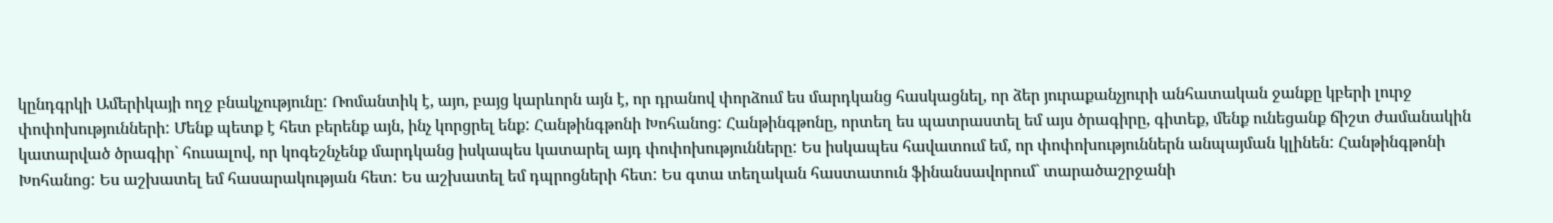կընդգրկի Ամերիկայի ողջ բնակչությունը: Ռոմանտիկ է, այո, բայց կարևորն այն է, որ դրանով փորձում ես մարդկանց հասկացնել, որ ձեր յուրաքանչյուրի անհատական ջանքը կբերի լուրջ փոփոխությունների: Մենք պետք է հետ բերենք այն, ինչ կորցրել ենք: Հանթինգթոնի Խոհանոց: Հանթինգթոնը, որտեղ ես պատրաստել եմ այս ծրագիրը, գիտեք, մենք ունեցանք ճիշտ ժամանակին կատարված ծրագիր` հուսալով, որ կոգեշնչենք մարդկանց իսկապես կատարել այդ փոփոխությունները: Ես իսկապես հավատում եմ, որ փոփոխություններն անպայման կլինեն: Հանթինգթոնի Խոհանոց: Ես աշխատել եմ հասարակության հետ: Ես աշխատել եմ դպրոցների հետ: Ես գտա տեղական հաստատուն ֆինանսավորում` տարածաշրջանի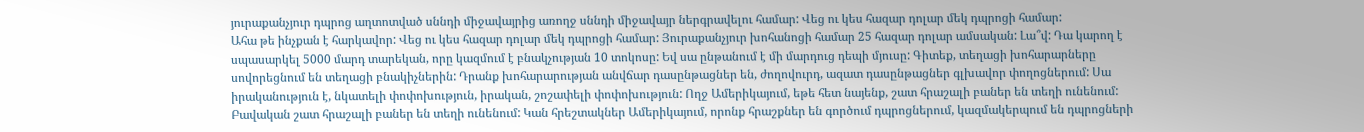յուրաքանչյուր դպրոց աղտոտված սննդի միջավայրից առողջ սննդի միջավայր ներգրավելու համար: Վեց ու կես հազար դոլար մեկ դպրոցի համար:
Ահա թե ինչքան է հարկավոր: Վեց ու կես հազար դոլար մեկ դպրոցի համար: Յուրաքանչյուր խոհանոցի համար 25 հազար դոլար ամսական: Լա՞վ: Դա կարող է սպասարկել 5000 մարդ տարեկան, որը կազմում է բնակչության 10 տոկոսը: Եվ սա ընթանում է մի մարդուց դեպի մյուսը: Գիտեք, տեղացի խոհարարները սովորեցնում են տեղացի բնակիչներին: Դրանք խոհարարության անվճար դասընթացներ են, ժողովուրդ, ազատ դասընթացներ գլխավոր փողոցներում: Սա իրականություն է, նկատելի փոփոխություն, իրական, շոշափելի փոփոխություն: Ողջ Ամերիկայում, եթե հետ նայենք, շատ հրաշալի բաներ են տեղի ունենում: Բավական շատ հրաշալի բաներ են տեղի ունենում: Կան հրեշտակներ Ամերիկայում, որոնք հրաշքներ են գործում դպրոցներում, կազմակերպում են դպրոցների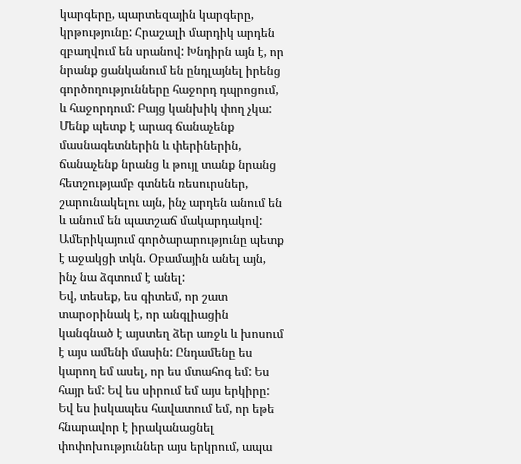կարգերը, պարտեզային կարգերը, կրթությունը: Հրաշալի մարդիկ արդեն զբաղվում են սրանով: Խնդիրն այն է, որ նրանք ցանկանում են ընդլայնել իրենց գործողությունները հաջորդ դպրոցում, և հաջորդում: Բայց կանխիկ փող չկա: Մենք պետք է արագ ճանաչենք մասնագետներին և փերիներին, ճանաչենք նրանց և թույլ տանք նրանց հետշությամբ գտնեն ռեսուրսներ, շարունակելու այն, ինչ արդեն անում են և անում են պատշաճ մակարդակով: Ամերիկայում գործարարությունը պետք է աջակցի տկն. Օբամային անել այն, ինչ նա ձգտում է անել:
Եվ, տեսեք, ես գիտեմ, որ շատ տարօրինակ է, որ անգլիացին կանգնած է այստեղ ձեր առջև և խոսում է այս ամենի մասին: Ընդամենը ես կարող եմ ասել, որ ես մտահոգ եմ: Ես հայր եմ: Եվ ես սիրում եմ այս երկիրը: Եվ ես իսկապես հավատում եմ, որ եթե հնարավոր է իրականացնել փոփոխություններ այս երկրում, ապա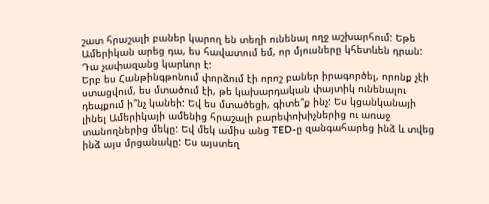շատ հրաշալի բաներ կարող են տեղի ունենալ ողջ աշխարհում: Եթե Ամերիկան արեց դա, ես հավատում եմ, որ մյուսները կհետևեն դրան: Դա չափազանց կարևոր է:
Երբ ես Հանթինգթոնում փորձում էի որոշ բաներ իրագործել, որոնք չէի ստացվում, ես մտածում էի, թե կախարդական փայտիկ ունենալու դեպքում ի՞նչ կանեի: Եվ ես մտածեցի, գիտե՞ք ինչ: Ես կցանկանայի լինել Ամերիկայի ամենից հրաշալի բարեփոխիչներից ու առաջ տանողներից մեկը: Եվ մեկ ամիս անց TED-ը զանգահարեց ինձ և տվեց ինձ այս մրցանակը: Ես այստեղ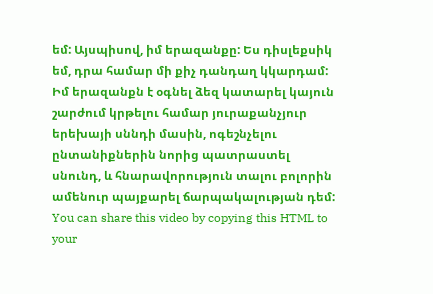եմ: Այսպիսով, իմ երազանքը: Ես դիսլեքսիկ եմ, դրա համար մի քիչ դանդաղ կկարդամ: Իմ երազանքն է օգնել ձեզ կատարել կայուն շարժում կրթելու համար յուրաքանչյուր երեխայի սննդի մասին, ոգեշնչելու ընտանիքներին նորից պատրաստել սնունդ, և հնարավորություն տալու բոլորին ամենուր պայքարել ճարպակալության դեմ:
You can share this video by copying this HTML to your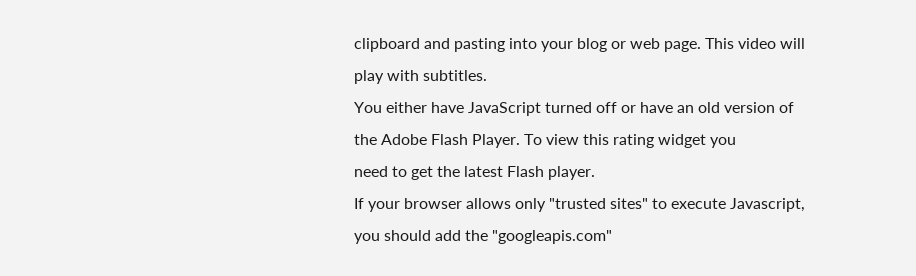clipboard and pasting into your blog or web page. This video will play with subtitles.
You either have JavaScript turned off or have an old version of the Adobe Flash Player. To view this rating widget you
need to get the latest Flash player.
If your browser allows only "trusted sites" to execute Javascript, you should add the "googleapis.com"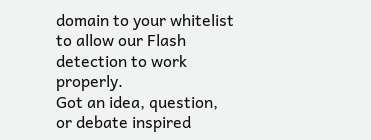domain to your whitelist to allow our Flash detection to work properly.
Got an idea, question, or debate inspired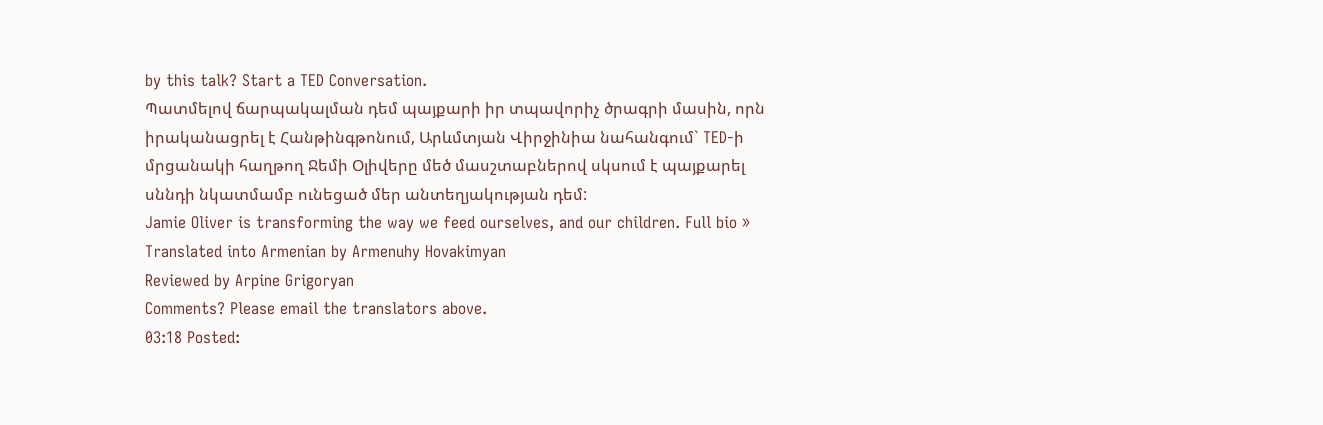by this talk? Start a TED Conversation.
Պատմելով ճարպակալման դեմ պայքարի իր տպավորիչ ծրագրի մասին, որն իրականացրել է Հանթինգթոնում, Արևմտյան Վիրջինիա նահանգում` TED-ի մրցանակի հաղթող Ջեմի Օլիվերը մեծ մասշտաբներով սկսում է պայքարել սննդի նկատմամբ ունեցած մեր անտեղյակության դեմ:
Jamie Oliver is transforming the way we feed ourselves, and our children. Full bio »
Translated into Armenian by Armenuhy Hovakimyan
Reviewed by Arpine Grigoryan
Comments? Please email the translators above.
03:18 Posted: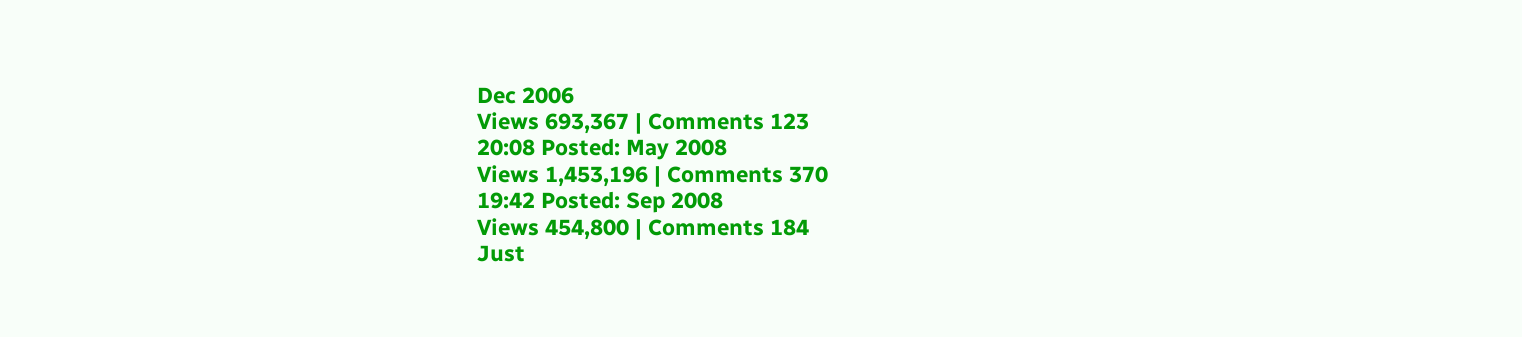Dec 2006
Views 693,367 | Comments 123
20:08 Posted: May 2008
Views 1,453,196 | Comments 370
19:42 Posted: Sep 2008
Views 454,800 | Comments 184
Just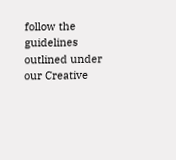follow the guidelines outlined under our Creative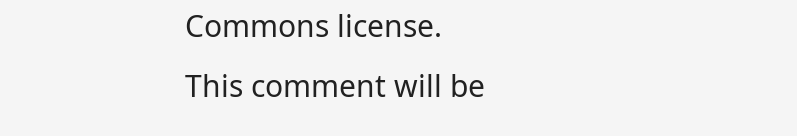Commons license.
This comment will be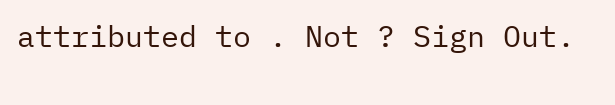attributed to . Not ? Sign Out.